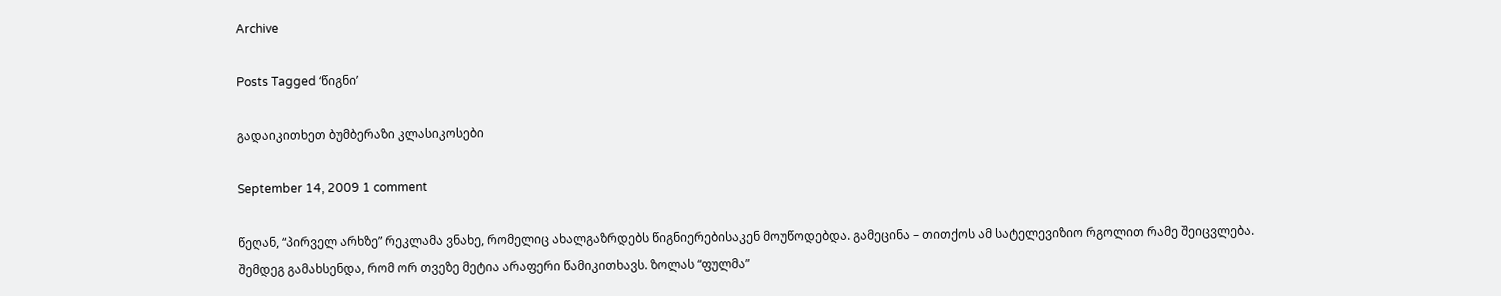Archive

Posts Tagged ‘წიგნი’

გადაიკითხეთ ბუმბერაზი კლასიკოსები

September 14, 2009 1 comment

წეღან, “პირველ არხზე” რეკლამა ვნახე, რომელიც ახალგაზრდებს წიგნიერებისაკენ მოუწოდებდა. გამეცინა – თითქოს ამ სატელევიზიო რგოლით რამე შეიცვლება. შემდეგ გამახსენდა, რომ ორ თვეზე მეტია არაფერი წამიკითხავს. ზოლას “ფულმა”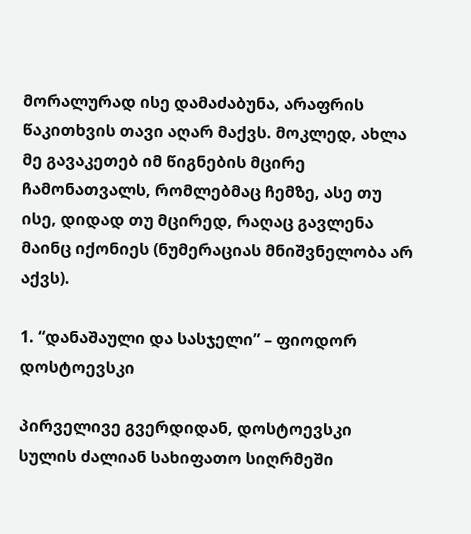მორალურად ისე დამაძაბუნა, არაფრის წაკითხვის თავი აღარ მაქვს. მოკლედ, ახლა მე გავაკეთებ იმ წიგნების მცირე ჩამონათვალს, რომლებმაც ჩემზე, ასე თუ ისე, დიდად თუ მცირედ, რაღაც გავლენა მაინც იქონიეს (ნუმერაციას მნიშვნელობა არ აქვს).

1. “დანაშაული და სასჯელი” – ფიოდორ დოსტოევსკი

პირველივე გვერდიდან, დოსტოევსკი სულის ძალიან სახიფათო სიღრმეში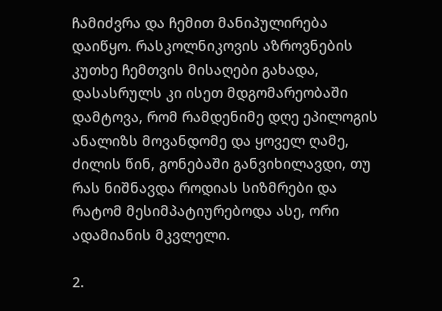ჩამიძვრა და ჩემით მანიპულირება დაიწყო. რასკოლნიკოვის აზროვნების კუთხე ჩემთვის მისაღები გახადა, დასასრულს კი ისეთ მდგომარეობაში დამტოვა, რომ რამდენიმე დღე ეპილოგის ანალიზს მოვანდომე და ყოველ ღამე, ძილის წინ, გონებაში განვიხილავდი, თუ რას ნიშნავდა როდიას სიზმრები და რატომ მესიმპატიურებოდა ასე, ორი ადამიანის მკვლელი.

2.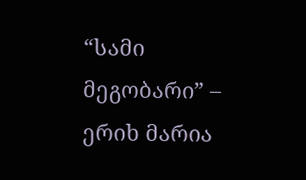“სამი მეგობარი” – ერიხ მარია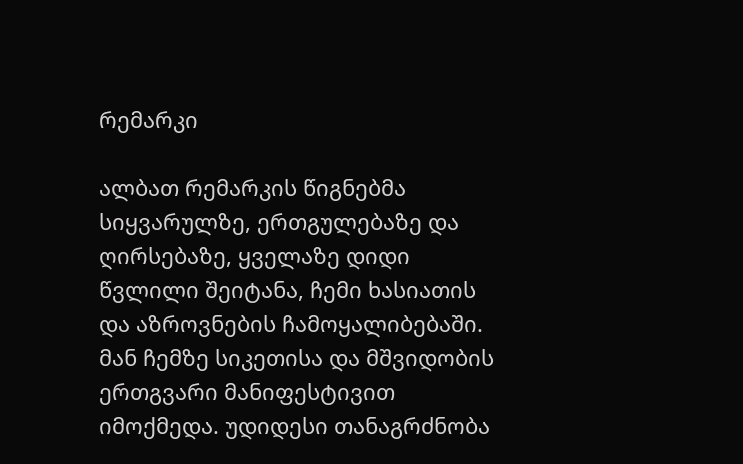რემარკი

ალბათ რემარკის წიგნებმა სიყვარულზე, ერთგულებაზე და ღირსებაზე, ყველაზე დიდი წვლილი შეიტანა, ჩემი ხასიათის და აზროვნების ჩამოყალიბებაში. მან ჩემზე სიკეთისა და მშვიდობის ერთგვარი მანიფესტივით იმოქმედა. უდიდესი თანაგრძნობა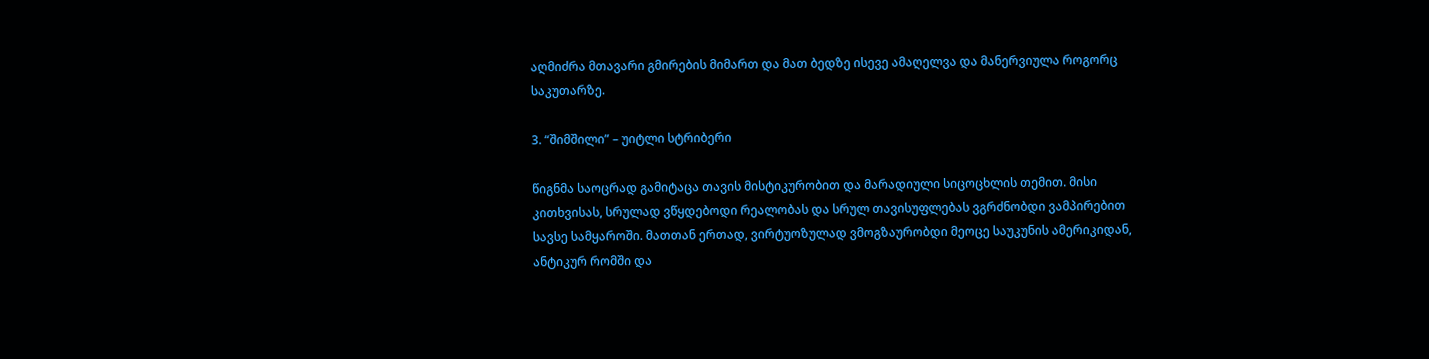აღმიძრა მთავარი გმირების მიმართ და მათ ბედზე ისევე ამაღელვა და მანერვიულა როგორც საკუთარზე.

3. “შიმშილი” – უიტლი სტრიბერი

წიგნმა საოცრად გამიტაცა თავის მისტიკურობით და მარადიული სიცოცხლის თემით. მისი კითხვისას, სრულად ვწყდებოდი რეალობას და სრულ თავისუფლებას ვგრძნობდი ვამპირებით სავსე სამყაროში. მათთან ერთად, ვირტუოზულად ვმოგზაურობდი მეოცე საუკუნის ამერიკიდან, ანტიკურ რომში და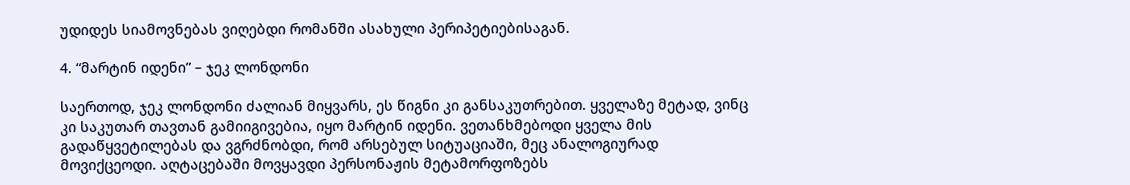უდიდეს სიამოვნებას ვიღებდი რომანში ასახული პერიპეტიებისაგან.

4. “მარტინ იდენი” – ჯეკ ლონდონი

საერთოდ, ჯეკ ლონდონი ძალიან მიყვარს, ეს წიგნი კი განსაკუთრებით. ყველაზე მეტად, ვინც კი საკუთარ თავთან გამიიგივებია, იყო მარტინ იდენი. ვეთანხმებოდი ყველა მის გადაწყვეტილებას და ვგრძნობდი, რომ არსებულ სიტუაციაში, მეც ანალოგიურად მოვიქცეოდი. აღტაცებაში მოვყავდი პერსონაჟის მეტამორფოზებს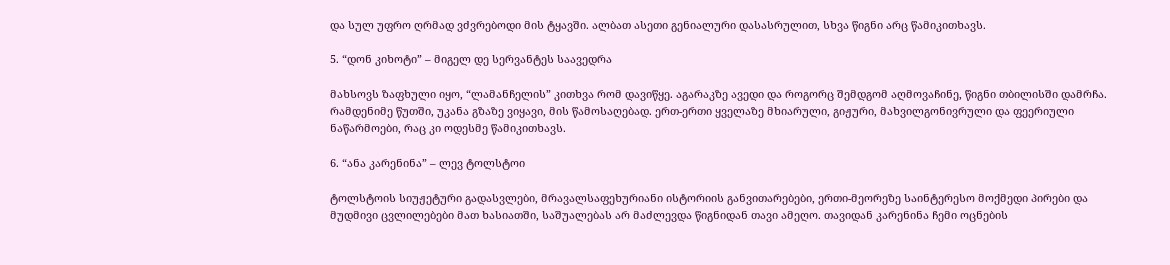და სულ უფრო ღრმად ვძვრებოდი მის ტყავში. ალბათ ასეთი გენიალური დასასრულით, სხვა წიგნი არც წამიკითხავს.

5. “დონ კიხოტი” – მიგელ დე სერვანტეს საავედრა

მახსოვს ზაფხული იყო, “ლამანჩელის” კითხვა რომ დავიწყე. აგარაკზე ავედი და როგორც შემდგომ აღმოვაჩინე, წიგნი თბილისში დამრჩა. რამდენიმე წუთში, უკანა გზაზე ვიყავი, მის წამოსაღებად. ერთ-ერთი ყველაზე მხიარული, გიჟური, მახვილგონივრული და ფეერიული ნაწარმოები, რაც კი ოდესმე წამიკითხავს.

6. “ანა კარენინა” – ლევ ტოლსტოი

ტოლსტოის სიუჟეტური გადასვლები, მრავალსაფეხურიანი ისტორიის განვითარებები, ერთი-მეორეზე საინტერესო მოქმედი პირები და მუდმივი ცვლილებები მათ ხასიათში, საშუალებას არ მაძლევდა წიგნიდან თავი ამეღო. თავიდან კარენინა ჩემი ოცნების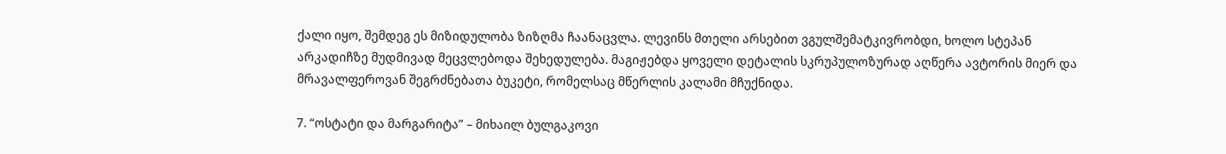ქალი იყო, შემდეგ ეს მიზიდულობა ზიზღმა ჩაანაცვლა. ლევინს მთელი არსებით ვგულშემატკივრობდი, ხოლო სტეპან არკადიჩზე მუდმივად მეცვლებოდა შეხედულება. მაგიჟებდა ყოველი დეტალის სკრუპულოზურად აღწერა ავტორის მიერ და მრავალფეროვან შეგრძნებათა ბუკეტი, რომელსაც მწერლის კალამი მჩუქნიდა.

7. “ოსტატი და მარგარიტა” – მიხაილ ბულგაკოვი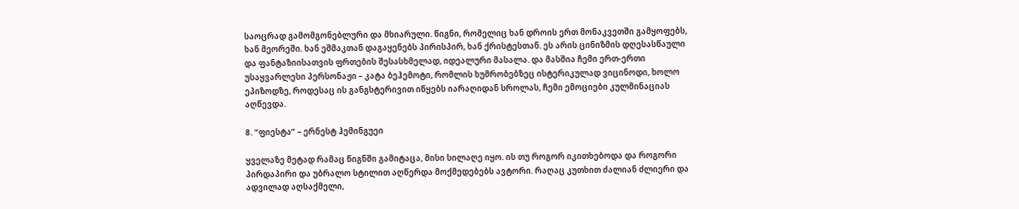საოცრად გამომგონებლური და მხიარული. წიგნი, რომელიც ხან დროის ერთ მონაკვეთში გამყოფებს, ხან მეორეში. ხან ეშმაკთან დაგაყენებს პირისპირ, ხან ქრისტესთან. ეს არის ცინიზმის დღესასწაული და ფანტაზიისათვის ფრთების შესასხმელად, იდეალური მასალა. და მასშია ჩემი ერთ-ერთი უსაყვარლესი პერსონაჟი – კატა ბეჰემოტი, რომლის ხუმრობებზეც ისტერიკულად ვიცინოდი, ხოლო ეპიზოდზე, როდესაც ის განგსტერივით იწყებს იარაღიდან სროლას, ჩემი ემოციები კულმინაციას აღწევდა.

8. “ფიესტა” – ერნესტ ჰემინგუეი

ყველაზე მეტად რამაც წიგნში გამიტაცა, მისი სილაღე იყო. ის თუ როგორ იკითხებოდა და როგორი პირდაპირი და უბრალო სტილით აღწერდა მოქმედებებს ავტორი. რაღაც კუთხით ძალიან ძლიერი და ადვილად აღსაქმელი,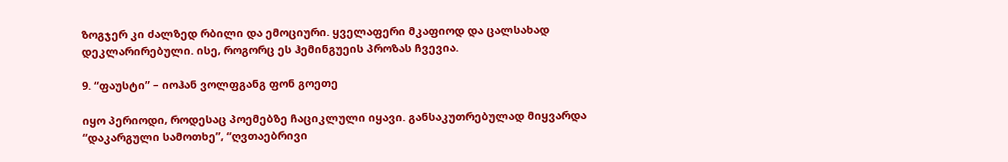ზოგჯერ კი ძალზედ რბილი და ემოციური. ყველაფერი მკაფიოდ და ცალსახად დეკლარირებული. ისე, როგორც ეს ჰემინგუეის პროზას ჩვევია.

9. “ფაუსტი” – იოჰან ვოლფგანგ ფონ გოეთე

იყო პერიოდი, როდესაც პოემებზე ჩაციკლული იყავი. განსაკუთრებულად მიყვარდა “დაკარგული სამოთხე”, “ღვთაებრივი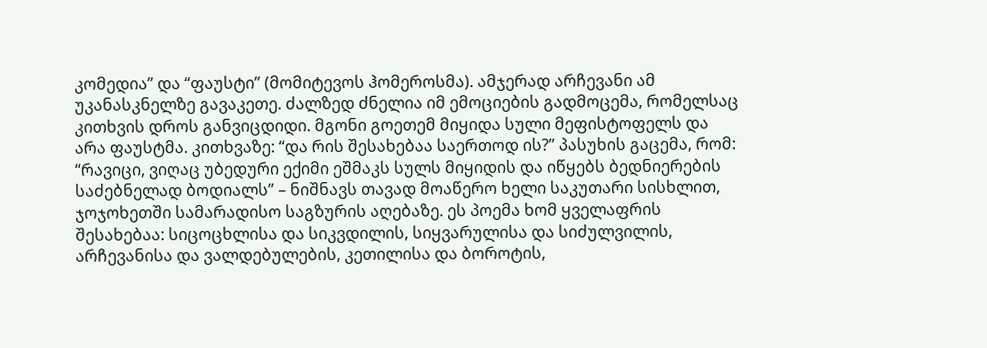კომედია” და “ფაუსტი” (მომიტევოს ჰომეროსმა). ამჯერად არჩევანი ამ უკანასკნელზე გავაკეთე. ძალზედ ძნელია იმ ემოციების გადმოცემა, რომელსაც კითხვის დროს განვიცდიდი. მგონი გოეთემ მიყიდა სული მეფისტოფელს და არა ფაუსტმა. კითხვაზე: “და რის შესახებაა საერთოდ ის?” პასუხის გაცემა, რომ: “რავიცი, ვიღაც უბედური ექიმი ეშმაკს სულს მიყიდის და იწყებს ბედნიერების საძებნელად ბოდიალს” – ნიშნავს თავად მოაწერო ხელი საკუთარი სისხლით, ჯოჯოხეთში სამარადისო საგზურის აღებაზე. ეს პოემა ხომ ყველაფრის შესახებაა: სიცოცხლისა და სიკვდილის, სიყვარულისა და სიძულვილის, არჩევანისა და ვალდებულების, კეთილისა და ბოროტის,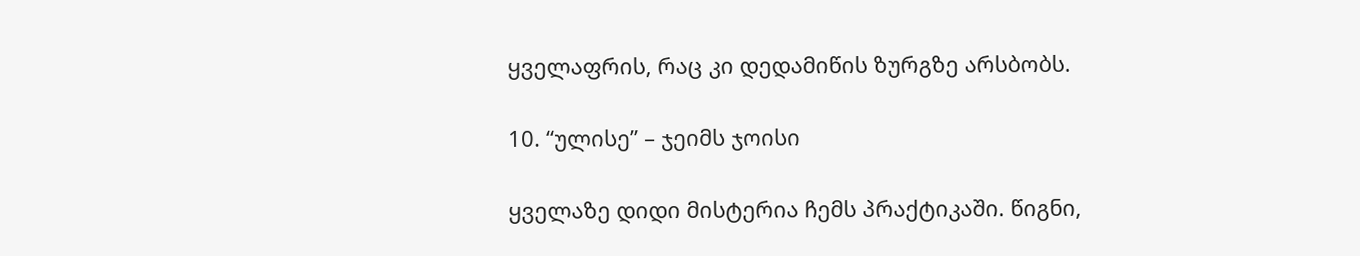ყველაფრის, რაც კი დედამიწის ზურგზე არსბობს.

10. “ულისე” – ჯეიმს ჯოისი

ყველაზე დიდი მისტერია ჩემს პრაქტიკაში. წიგნი,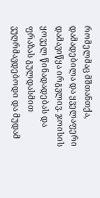რომელმაც მშთანთქა, დამადებილა და ყველაფერი დამავიწყა ირგვლივ. ჯოისის ყოველ წინადადებას და ფრაზას გულდასმით ვუღრმავდებოდი და მუდამ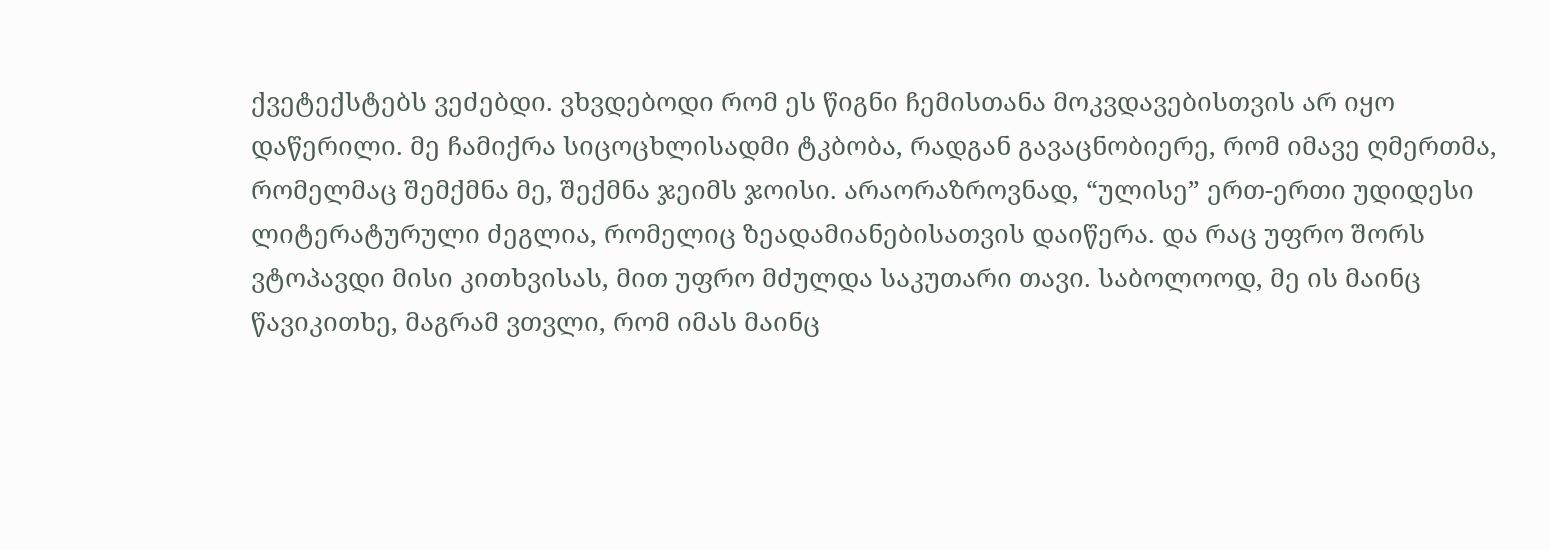ქვეტექსტებს ვეძებდი. ვხვდებოდი რომ ეს წიგნი ჩემისთანა მოკვდავებისთვის არ იყო დაწერილი. მე ჩამიქრა სიცოცხლისადმი ტკბობა, რადგან გავაცნობიერე, რომ იმავე ღმერთმა, რომელმაც შემქმნა მე, შექმნა ჯეიმს ჯოისი. არაორაზროვნად, “ულისე” ერთ-ერთი უდიდესი ლიტერატურული ძეგლია, რომელიც ზეადამიანებისათვის დაიწერა. და რაც უფრო შორს ვტოპავდი მისი კითხვისას, მით უფრო მძულდა საკუთარი თავი. საბოლოოდ, მე ის მაინც წავიკითხე, მაგრამ ვთვლი, რომ იმას მაინც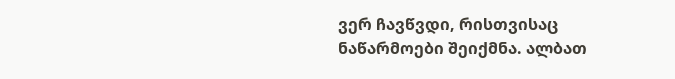ვერ ჩავწვდი, რისთვისაც ნაწარმოები შეიქმნა. ალბათ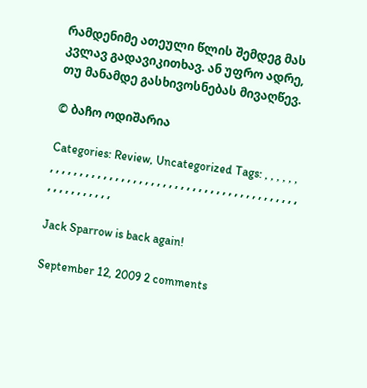რამდენიმე ათეული წლის შემდეგ მას კვლავ გადავიკითხავ. ან უფრო ადრე, თუ მანამდე გასხივოსნებას მივაღწევ.

© ბაჩო ოდიშარია

Categories: Review, Uncategorized Tags: , , , , , , , , , , , , , , , , , , , , , , , , , , , , , , , , , , , , , , , , , , , , , , , , , , , , , , , , , , ,

Jack Sparrow is back again!

September 12, 2009 2 comments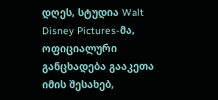დღეს, სტუდია Walt Disney Pictures-მა, ოფიციალური განცხადება გააკეთა იმის შესახებ,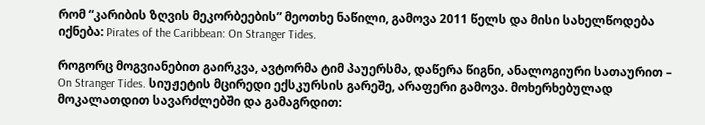რომ “კარიბის ზღვის მეკორბეების” მეოთხე ნაწილი, გამოვა 2011 წელს და მისი სახელწოდება იქნება: Pirates of the Caribbean: On Stranger Tides.

როგორც მოგვიანებით გაირკვა, ავტორმა ტიმ პაუერსმა, დაწერა წიგნი, ანალოგიური სათაურით – On Stranger Tides. სიუჟეტის მცირედი ექსკურსის გარეშე, არაფერი გამოვა. მოხერხებულად მოკალათდით სავარძლებში და გამაგრდით: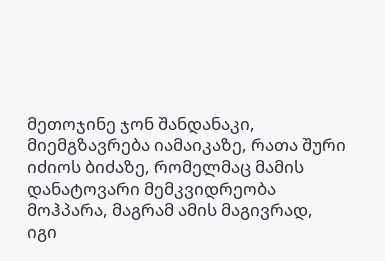მეთოჯინე ჯონ შანდანაკი, მიემგზავრება იამაიკაზე, რათა შური იძიოს ბიძაზე, რომელმაც მამის დანატოვარი მემკვიდრეობა მოჰპარა, მაგრამ ამის მაგივრად, იგი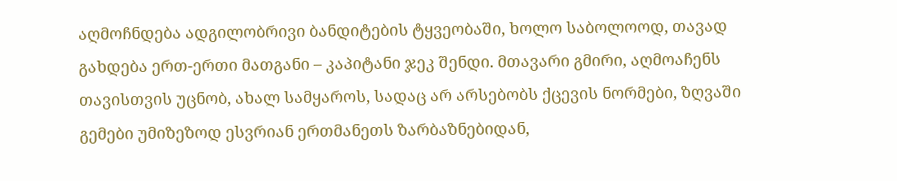აღმოჩნდება ადგილობრივი ბანდიტების ტყვეობაში, ხოლო საბოლოოდ, თავად გახდება ერთ-ერთი მათგანი – კაპიტანი ჯეკ შენდი. მთავარი გმირი, აღმოაჩენს თავისთვის უცნობ, ახალ სამყაროს, სადაც არ არსებობს ქცევის ნორმები, ზღვაში გემები უმიზეზოდ ესვრიან ერთმანეთს ზარბაზნებიდან,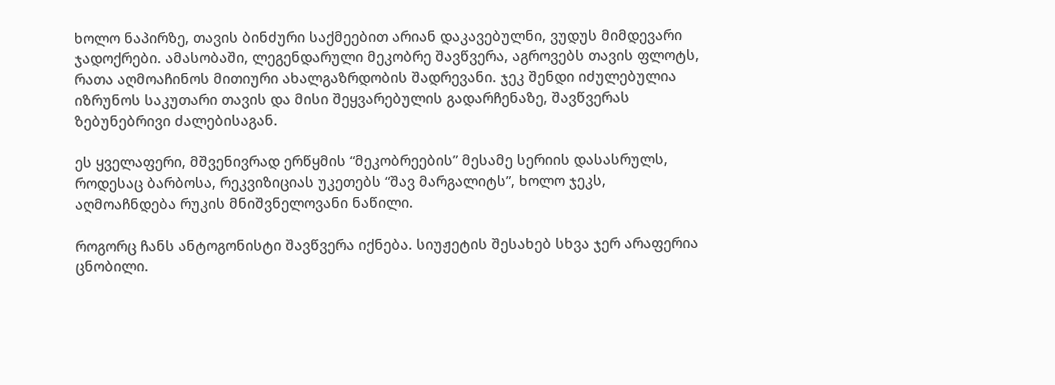ხოლო ნაპირზე, თავის ბინძური საქმეებით არიან დაკავებულნი, ვუდუს მიმდევარი ჯადოქრები. ამასობაში, ლეგენდარული მეკობრე შავწვერა, აგროვებს თავის ფლოტს, რათა აღმოაჩინოს მითიური ახალგაზრდობის შადრევანი. ჯეკ შენდი იძულებულია იზრუნოს საკუთარი თავის და მისი შეყვარებულის გადარჩენაზე, შავწვერას ზებუნებრივი ძალებისაგან.

ეს ყველაფერი, მშვენივრად ერწყმის “მეკობრეების” მესამე სერიის დასასრულს, როდესაც ბარბოსა, რეკვიზიციას უკეთებს “შავ მარგალიტს”, ხოლო ჯეკს, აღმოაჩნდება რუკის მნიშვნელოვანი ნაწილი.

როგორც ჩანს ანტოგონისტი შავწვერა იქნება. სიუჟეტის შესახებ სხვა ჯერ არაფერია ცნობილი.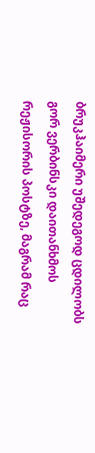ბრუკჰაიმერი უშედეგოდ ცდილობს გორ ვერბინსკი დაითანხმოს რეჟისორის პოსტზე, მაგრამ რაც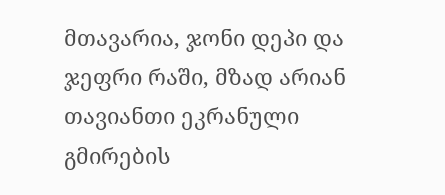მთავარია, ჯონი დეპი და ჯეფრი რაში, მზად არიან თავიანთი ეკრანული გმირების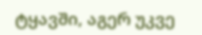ტყავში, აგერ უკვე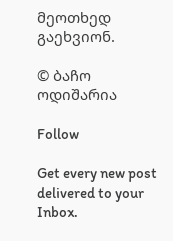მეოთხედ გაეხვიონ.

© ბაჩო ოდიშარია

Follow

Get every new post delivered to your Inbox.